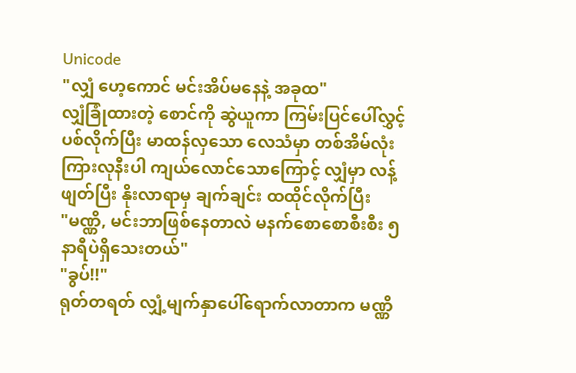Unicode
"လျှံ ဟေ့ကောင် မင်းအိပ်မနေနဲ့ အခုထ"
လျှံခြုံထားတဲ့ စောင်ကို ဆွဲယူကာ ကြမ်းပြင်ပေါ်လွှင့်ပစ်လိုက်ပြီး မာထန်လှသော လေသံမှာ တစ်အိမ်လုံးကြားလုနီးပါ ကျယ်လောင်သောကြောင့် လျှံမှာ လန့် ဖျတ်ပြီး နိုးလာရာမှ ချက်ချင်း ထထိုင်လိုက်ပြီး
"မဏ္ဏိ, မင်းဘာဖြစ်နေတာလဲ မနက်စောစောစီးစီး ၅ နာရီပဲရှိသေးတယ်"
"ခွပ်!!"
ရုတ်တရတ် လျှံ့မျက်နှာပေါ်ရောက်လာတာက မဏ္ဏိ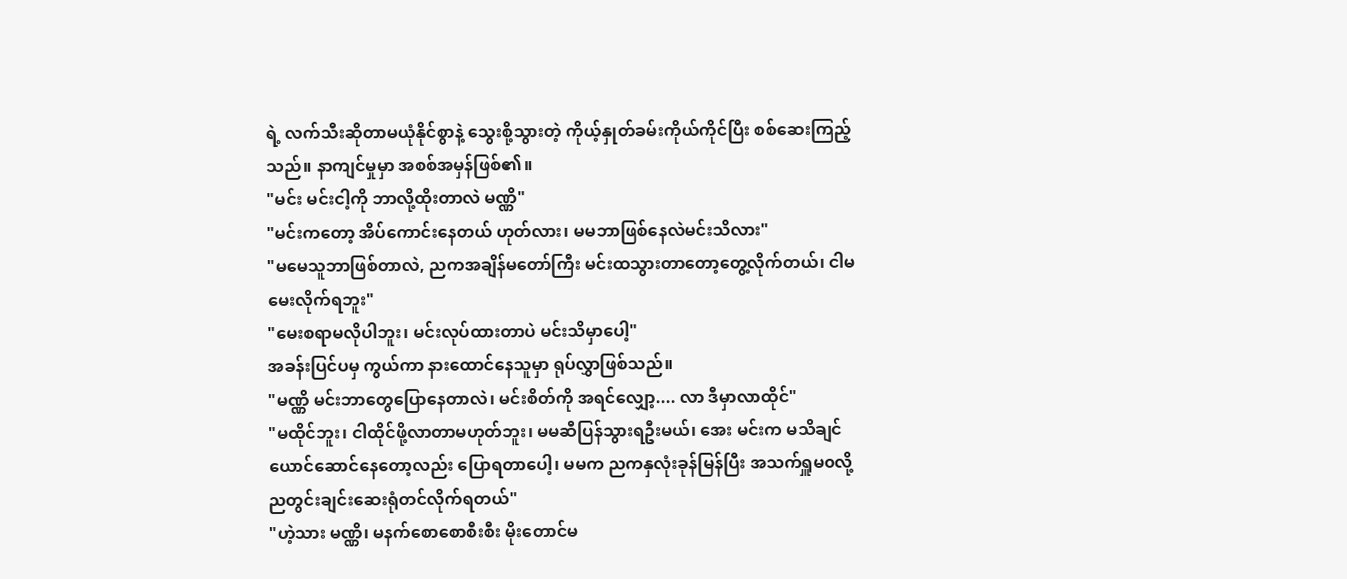ရဲ့ လက်သီးဆိုတာမယုံနိုင်စွာနဲ့ သွေးစို့သွားတဲ့ ကိုယ့်နှုတ်ခမ်းကိုယ်ကိုင်ပြီး စစ်ဆေးကြည့်သည်။ နာကျင်မှုမှာ အစစ်အမှန်ဖြစ်၏။
"မင်း မင်းငါ့ကို ဘာလို့ထိုးတာလဲ မဏ္ဏိ"
"မင်းကတော့ အိပ်ကောင်းနေတယ် ဟုတ်လား၊ မမဘာဖြစ်နေလဲမင်းသိလား"
"မမေသူဘာဖြစ်တာလဲ, ညကအချိန်မတော်ကြီး မင်းထသွားတာတော့တွေ့လိုက်တယ်၊ ငါမမေးလိုက်ရဘူး"
"မေးစရာမလိုပါဘူး၊ မင်းလုပ်ထားတာပဲ မင်းသိမှာပေါ့"
အခန်းပြင်ပမှ ကွယ်ကာ နားထောင်နေသူမှာ ရုပ်လွှာဖြစ်သည်။
"မဏ္ဏိ မင်းဘာတွေပြောနေတာလဲ၊ မင်းစိတ်ကို အရင်လျှော့.... လာ ဒီမှာလာထိုင်"
"မထိုင်ဘူး၊ ငါထိုင်ဖို့လာတာမဟုတ်ဘူး၊ မမဆီပြန်သွားရဦးမယ်၊ အေး မင်းက မသိချင်ယောင်ဆောင်နေတော့လည်း ပြောရတာပေါ့၊ မမက ညကနှလုံးခုန်မြန်ပြီး အသက်ရှူမ၀လို့ ညတွင်းချင်းဆေးရုံတင်လိုက်ရတယ်"
"ဟဲ့သား မဏ္ဏိ၊ မနက်စောစောစီးစီး မိုးတောင်မ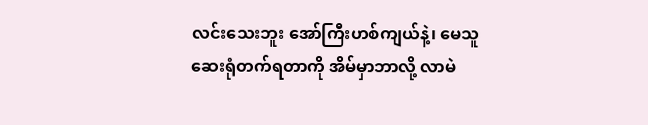လင်းသေးဘူး အော်ကြီးဟစ်ကျယ်နဲ့၊ မေသူဆေးရုံတက်ရတာကို အိမ်မှာဘာလို့ လာမဲ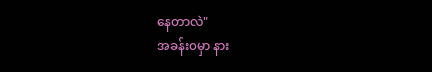နေတာလဲ"
အခန်း၀မှာ နား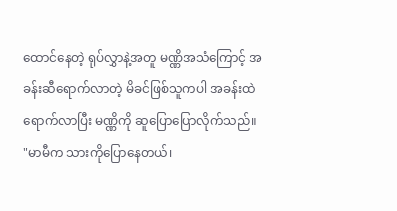ထောင်နေတဲ့ ရုပ်လွှာနဲ့အတူ မဏ္ဏိအသံကြောင့် အခန်းဆီရောက်လာတဲ့ မိခင်ဖြစ်သူကပါ အခန်းထဲရောက်လာပြီး မဏ္ဏိကို ဆူပြောပြောလိုက်သည်။
"မာမီက သားကိုပြောနေတယ်၊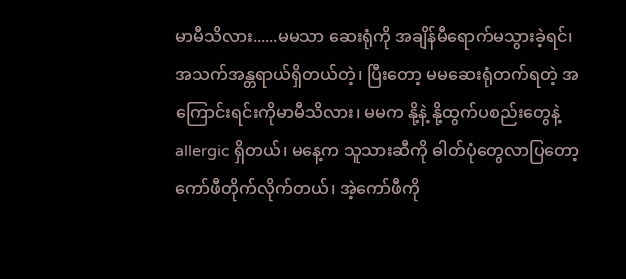မာမီသိလား......မမသာ ဆေးရုံကို အချိန်မီရောက်မသွားခဲ့ရင်၊ အသက်အန္တရာယ်ရှိတယ်တဲ့၊ ပြီးတော့ မမဆေးရုံတက်ရတဲ့ အကြောင်းရင်းကိုမာမီသိလား၊ မမက နို့နဲ့ နို့ထွက်ပစည်းတွေနဲ့ allergic ရှိတယ်၊ မနေ့က သူသားဆီကို ဓါတ်ပုံတွေလာပြတော့ ကော်ဖီတိုက်လိုက်တယ်၊ အဲ့ကော်ဖီကို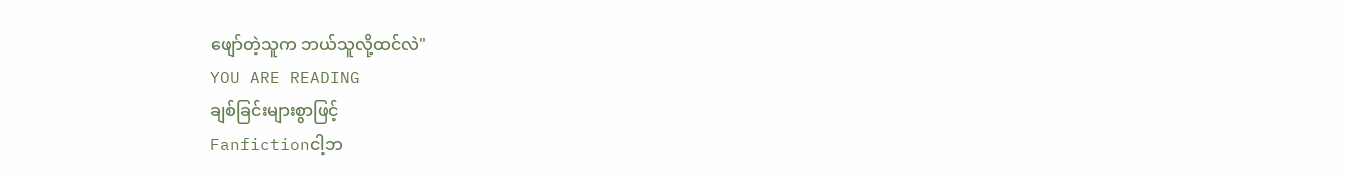ဖျော်တဲ့သူက ဘယ်သူလို့ထင်လဲ"
YOU ARE READING
ချစ်ခြင်းများစွာဖြင့်
Fanfictionငါ့ဘ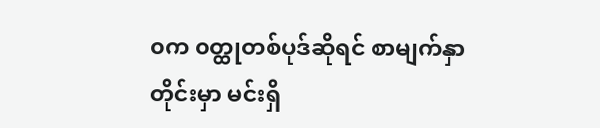၀က ၀တ္ထုတစ်ပုဒ်ဆိုရင် စာမျက်နှာတိုင်းမှာ မင်းရှိ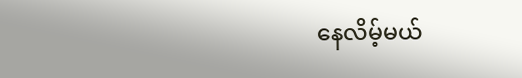နေလိမ့်မယ်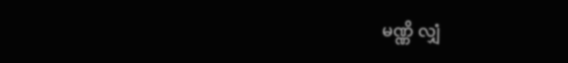မဏ္ဏိ လျှံ